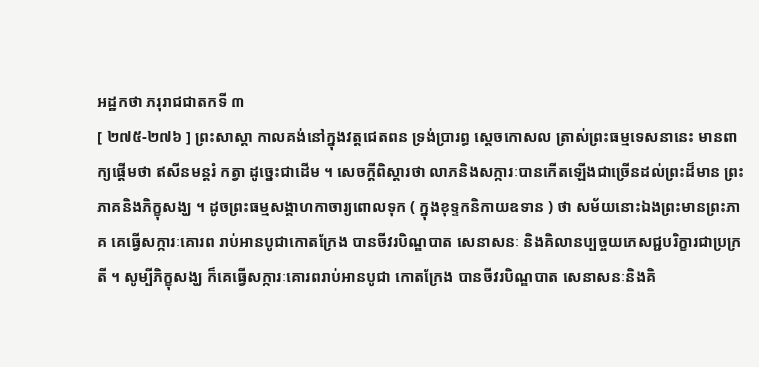អដ្ឋកថា ភរុរាជជាតកទី ៣
[ ២៧៥-២៧៦ ] ព្រះសាស្តា កាលគង់នៅក្នុងវត្តជេតពន ទ្រង់ប្រារព្ធ ស្តេចកោសល ត្រាស់ព្រះធម្មទេសនានេះ មានពាក្យផ្តើមថា ឥសីនមន្តរំ កត្វា ដូច្នេះជាដើម ។ សេចក្តីពិស្តារថា លាភនិងសក្ការៈបានកើតឡើងជាច្រើនដល់ព្រះដ៏មាន ព្រះភាគនិងភិក្ខុសង្ឃ ។ ដូចព្រះធម្មសង្គាហកាចារ្យពោលទុក ( ក្នុងខុទ្ទកនិកាយឧទាន ) ថា សម័យនោះឯងព្រះមានព្រះភាគ គេធ្វើសក្ការៈគោរព រាប់អានបូជាកោតក្រែង បានចីវរបិណ្ឌបាត សេនាសនៈ និងគិលានប្បច្ចយភេសជ្ជបរិក្ខារជាប្រក្រតី ។ សូម្បីភិក្ខុសង្ឃ ក៏គេធ្វើសក្ការៈគោរពរាប់អានបូជា កោតក្រែង បានចីវរបិណ្ឌបាត សេនាសនៈនិងគិ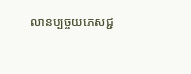លានប្បច្ចយភេសជ្ជ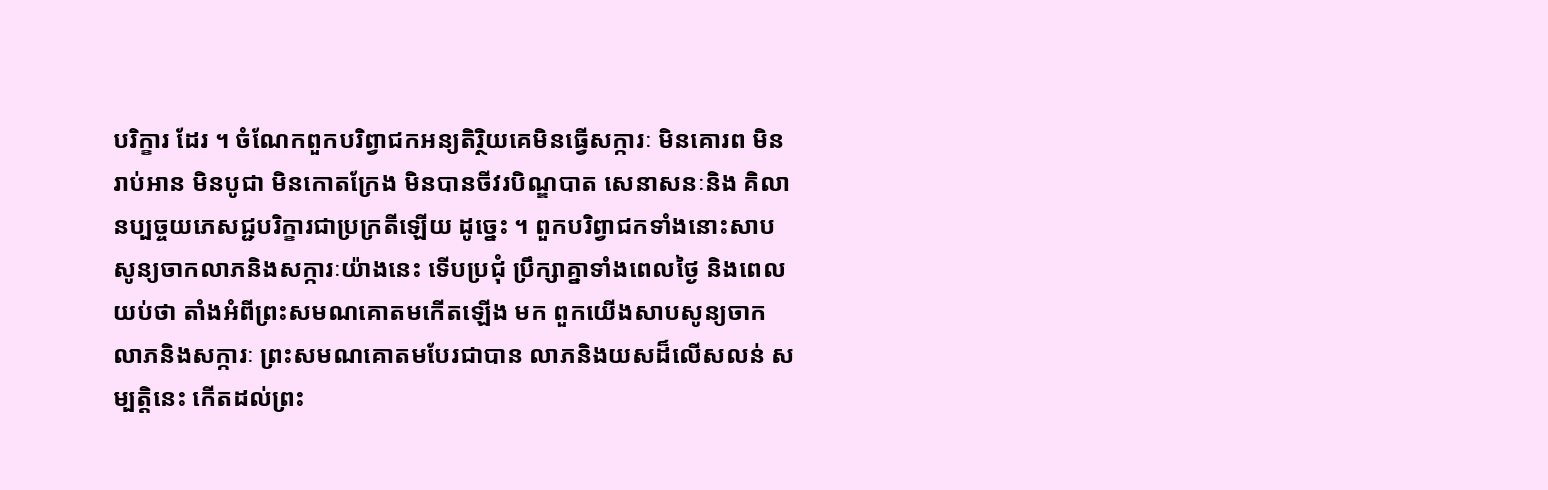បរិក្ខារ ដែរ ។ ចំណែកពួកបរិព្វាជកអន្យតិរ្ថិយគេមិនធ្វើសក្ការៈ មិនគោរព មិនរាប់អាន មិនបូជា មិនកោតក្រែង មិនបានចីវរបិណ្ឌបាត សេនាសនៈនិង គិលានប្បច្ចយភេសជ្ជបរិក្ខារជាប្រក្រតីឡើយ ដូច្នេះ ។ ពួកបរិព្វាជកទាំងនោះសាបសូន្យចាកលាភនិងសក្ការៈយ៉ាងនេះ ទើបប្រជុំ ប្រឹក្សាគ្នាទាំងពេលថ្ងៃ និងពេលយប់ថា តាំងអំពីព្រះសមណគោតមកើតឡើង មក ពួកយើងសាបសូន្យចាកលាភនិងសក្ការៈ ព្រះសមណគោតមបែរជាបាន លាភនិងយសដ៏លើសលន់ សម្បត្តិនេះ កើតដល់ព្រះ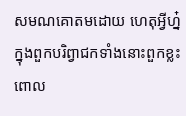សមណគោតមដោយ ហេតុអ្វីហ្ន៎ ក្នុងពួកបរិព្វាជកទាំងនោះពួកខ្លះពោល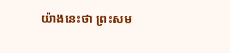យ៉ាងនេះថា ព្រះសម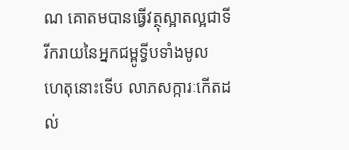ណ គោតមបានធ្វើវត្ថុស្អាតល្អជាទីរីករាយនៃអ្នកជម្ពូទ្វីបទាំងមូល ហេតុនោះទើប លាភសក្ការៈកើតដល់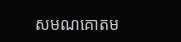សមណគោតម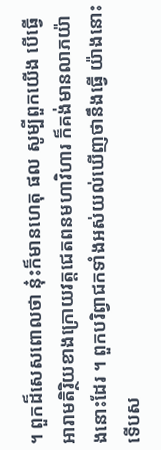។ ពួកដ៏សេសពោលថា នុ៎ះក៏មានហេតុ ផល សូម្បីពួកយើង បើធ្វើអារាមតិរ្ថិយខាងក្រោយវត្តជេតពនមហាវិហារ ក៏គង់មានលាភយ៉ាងនោះដែរ ។ ពួកបរិព្វាជកទាំងអស់យល់ឃើញថានឹងធ្វើ យ៉ាងនោះទើបស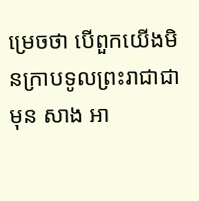ម្រេចថា បើពួកយើងមិនក្រាបទូលព្រះរាជាជាមុន សាង អា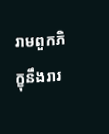រាមពួកភិក្ខុនឹងរារ